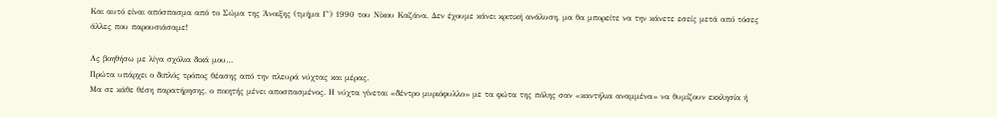Και αυτό είναι απόσπασμα από το Σώμα της Άνοιξης (τμήμα Γ΄) 1990 του Νίκου Καζάνα. Δεν έχουμε κάνει κριτική ανάλυση, μα θα μπορείτε να την κάνετε εσείς μετά από τόσες άλλες που παρουσιάσαμε!

Ας βοηθήσω με λίγα σχόλια δικά μου…
Πρώτα υπάρχει ο διπλός τρόπος θέασης από την πλευρά νύχτας και μέρας.
Μα σε κάθε θέση παρατήρησης, ο ποιητής μένει αποσπασμένος. Η νύχτα γίνεται «δέντρο μυριόφυλλο» με τα φώτα της πόλης σαν «καντήλια αναμμένα» να θυμίζουν εκκλησία ή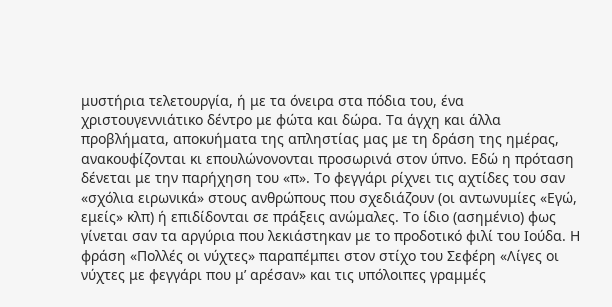μυστήρια τελετουργία, ή με τα όνειρα στα πόδια του, ένα χριστουγεννιάτικο δέντρο με φώτα και δώρα. Τα άγχη και άλλα προβλήματα, αποκυήματα της απληστίας μας με τη δράση της ημέρας, ανακουφίζονται κι επουλώνονονται προσωρινά στον ύπνο. Εδώ η πρόταση δένεται με την παρήχηση του «π». Το φεγγάρι ρίχνει τις αχτίδες του σαν «σχόλια ειρωνικά» στους ανθρώπους που σχεδιάζουν (οι αντωνυμίες «Εγώ, εμείς» κλπ) ή επιδίδονται σε πράξεις ανώμαλες. Το ίδιο (ασημένιο) φως γίνεται σαν τα αργύρια που λεκιάστηκαν με το προδοτικό φιλί του Ιούδα. Η φράση «Πολλές οι νύχτες» παραπέμπει στον στίχο του Σεφέρη «Λίγες οι νύχτες με φεγγάρι που μ’ αρέσαν» και τις υπόλοιπες γραμμές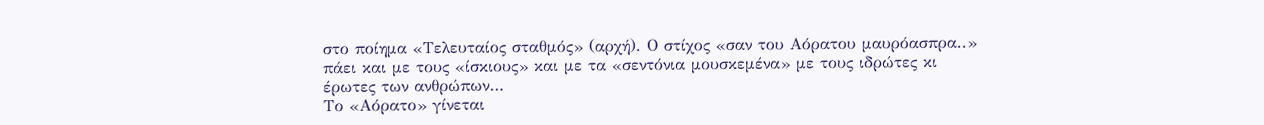στο ποίημα «Τελευταίος σταθμός» (αρχή). Ο στίχος «σαν του Αόρατου μαυρόασπρα..» πάει και με τους «ίσκιους» και με τα «σεντόνια μουσκεμένα» με τους ιδρώτες κι έρωτες των ανθρώπων…
Το «Αόρατο» γίνεται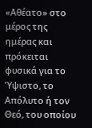«Αθέατο» στο μέρος της ημέρας και πρόκειται φυσικά για το Ύψιστο, το Απόλυτο ή τον Θεό, του οποίου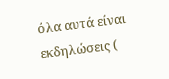όλα αυτά είναι εκδηλώσεις (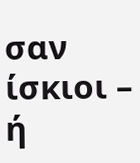σαν ίσκιοι – ή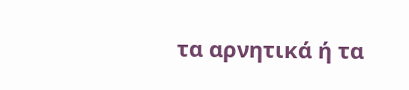τα αρνητικά ή τα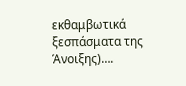εκθαμβωτικά ξεσπάσματα της Άνοιξης)….